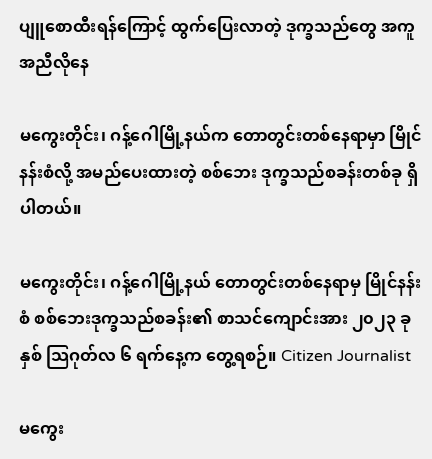ပျူစောထီးရန်ကြောင့် ထွက်ပြေးလာတဲ့ ဒုက္ခသည်တွေ အကူအညီလိုနေ

မကွေးတိုင်း၊ ဂန့်ဂေါမြို့နယ်က တောတွင်းတစ်နေရာမှာ မြိုင်နန်းစံလို့ အမည်ပေးထားတဲ့ စစ်ဘေး ဒုက္ခသည်စခန်းတစ်ခု ရှိပါတယ်။

မကွေးတိုင်း၊ ဂန့်ဂေါမြို့နယ် တောတွင်းတစ်နေရာမှ မြိုင်နန်းစံ စစ်ဘေးဒုက္ခသည်စခန်း၏ စာသင်ကျောင်းအား ၂၀၂၃ ခုနှစ် သြဂုတ်လ ၆ ရက်နေ့က တွေ့ရစဉ်။ Citizen Journalist

မကွေး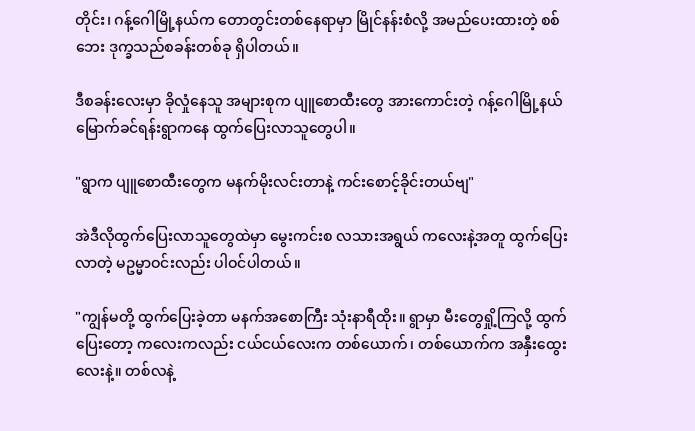တိုင်း၊ ဂန့်ဂေါမြို့နယ်က တောတွင်းတစ်နေရာမှာ မြိုင်နန်းစံလို့ အမည်ပေးထားတဲ့ စစ်ဘေး ဒုက္ခသည်စခန်းတစ်ခု ရှိပါတယ်။

ဒီစခန်းလေးမှာ ခိုလှုံနေသူ အများစုက ပျူစောထီးတွေ အားကောင်းတဲ့ ဂန့်ဂေါမြို့နယ် မြောက်ခင်ရန်းရွာကနေ ထွက်ပြေးလာသူတွေပါ။

"ရွာက ပျူစောထီးတွေက မနက်မိုးလင်းတာနဲ့ ကင်းစောင့်ခိုင်းတယ်ဗျ"

အဲဒီလိုထွက်ပြေးလာသူတွေထဲမှာ မွေးကင်းစ လသားအရွယ် ကလေးနဲ့အတူ ထွက်ပြေးလာတဲ့ မဥမ္မာဝင်းလည်း ပါဝင်ပါတယ်။

"ကျွန်မတို့ ထွက်ပြေးခဲ့တာ မနက်အစောကြီး သုံးနာရီထိုး။ ရွာမှာ မီးတွေရှို့ကြလို့ ထွက်ပြေးတော့ ကလေးကလည်း ငယ်ငယ်လေးက တစ်ယောက်၊ တစ်ယောက်က အနှီးထွေးလေးနဲ့။ တစ်လနဲ့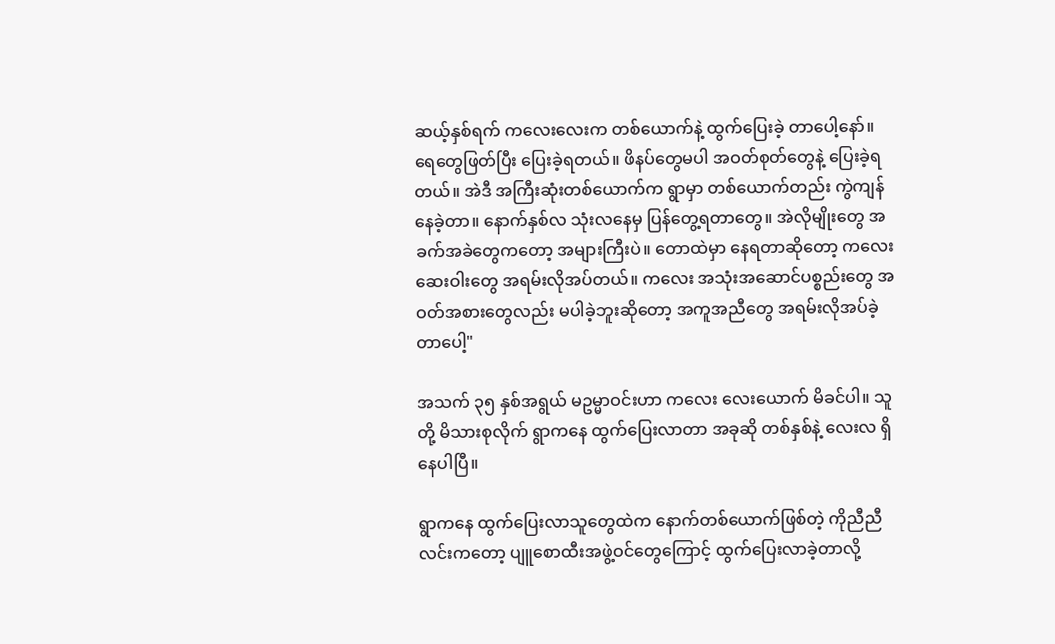ဆယ့်နှစ်ရက် ကလေးလေးက တစ်ယောက်နဲ့ ထွက်ပြေးခဲ့ တာပေါ့နော်။ ရေတွေဖြတ်ပြီး ပြေးခဲ့ရတယ်။ ဖိနပ်တွေမပါ အဝတ်စုတ်တွေနဲ့ ပြေးခဲ့ရတယ်။ အဲဒီ အကြီးဆုံးတစ်ယောက်က ရွာမှာ တစ်ယောက်တည်း ကွဲကျန်နေခဲ့တာ။ နောက်နှစ်လ သုံးလနေမှ ပြန်တွေ့ရတာတွေ။ အဲလိုမျိုးတွေ အခက်အခဲတွေကတော့ အများကြီးပဲ။ တောထဲမှာ နေရတာဆိုတော့ ကလေးဆေးဝါးတွေ အရမ်းလိုအပ်တယ်။ ကလေး အသုံးအဆောင်ပစ္စည်းတွေ အဝတ်အစားတွေလည်း မပါခဲ့ဘူးဆိုတော့ အကူအညီတွေ အရမ်းလိုအပ်ခဲ့တာပေါ့"

အသက် ၃၅ နှစ်အရွယ် မဥမ္မာဝင်းဟာ ကလေး လေးယောက် မိခင်ပါ။ သူတို့ မိသားစုလိုက် ရွာကနေ ထွက်ပြေးလာတာ အခုဆို တစ်နှစ်နဲ့ လေးလ ရှိနေပါပြီ။

ရွာကနေ ထွက်ပြေးလာသူတွေထဲက နောက်တစ်ယောက်ဖြစ်တဲ့ ကိုညီညီလင်းကတော့ ပျူစောထီးအဖွဲ့ဝင်တွေကြောင့် ထွက်ပြေးလာခဲ့တာလို့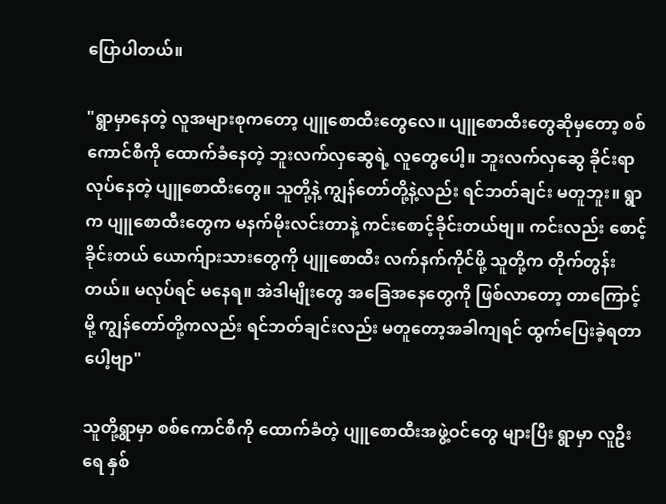ပြောပါတယ်။

"ရွာမှာနေတဲ့ လူအများစုကတော့ ပျူစောထီးတွေလေ။ ပျူစောထီးတွေဆိုမှတော့ စစ်ကောင်စီကို ထောက်ခံနေတဲ့ ဘူးလက်လှဆွေရဲ့ လူတွေပေါ့။ ဘူးလက်လှဆွေ ခိုင်းရာလုပ်နေတဲ့ ပျူစောထီးတွေ။ သူတို့နဲ့ ကျွန်တော်တို့နဲ့လည်း ရင်ဘတ်ချင်း မတူဘူး။ ရွာက ပျူစောထီးတွေက မနက်မိုးလင်းတာနဲ့ ကင်းစောင့်ခိုင်းတယ်ဗျ။ ကင်းလည်း စောင့်ခိုင်းတယ် ယောက်ျားသားတွေကို ပျူစောထီး လက်နက်ကိုင်ဖို့ သူတို့က တိုက်တွန်းတယ်။ မလုပ်ရင် မနေရ။ အဲဒါမျိုးတွေ အခြေအနေတွေကို ဖြစ်လာတော့ တာကြောင့်မို့ ကျွန်တော်တို့ကလည်း ရင်ဘတ်ချင်းလည်း မတူတော့အခါကျရင် ထွက်ပြေးခဲ့ရတာပေါ့ဗျာ"

သူတို့ရွာမှာ စစ်ကောင်စီကို ထောက်ခံတဲ့ ပျူစောထီးအဖွဲ့ဝင်တွေ များပြီး ရွာမှာ လူဦးရေ နှစ်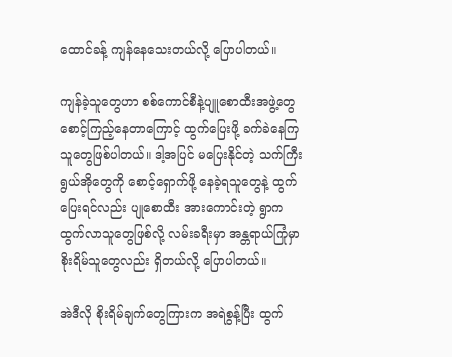ထောင်ခန့် ကျန်နေသေးတယ်လို့ ပြောပါတယ်။

ကျန်ခဲ့သူတွေဟာ စစ်ကောင်စီနဲ့ပျူစောထီးအဖွဲ့တွေ စောင့်ကြည့်နေတာကြောင့် ထွက်ပြေးဖို့ ခက်ခဲနေကြသူတွေဖြစ်ပါတယ်။ ဒါ့အပြင် မပြေးနိုင်တဲ့ သက်ကြီးရွယ်အိုတွေကို စောင့်ရှောက်ဖို့ နေခဲ့ရသူတွေနဲ့ ထွက်ပြေးရင်လည်း ပျုစောထီး အားကောင်းတဲ့ ရွာက ထွက်လာသူတွေဖြစ်လို့ လမ်းခရီးမှာ အန္တရာယ်ကြုံမှာ စိုးရိမ်သူတွေလည်း ရှိတယ်လို့ ပြောပါတယ်။

အဲဒီလို စိုးရိမ်ချက်တွေကြားက အရဲစွန့်ပြီး ထွက်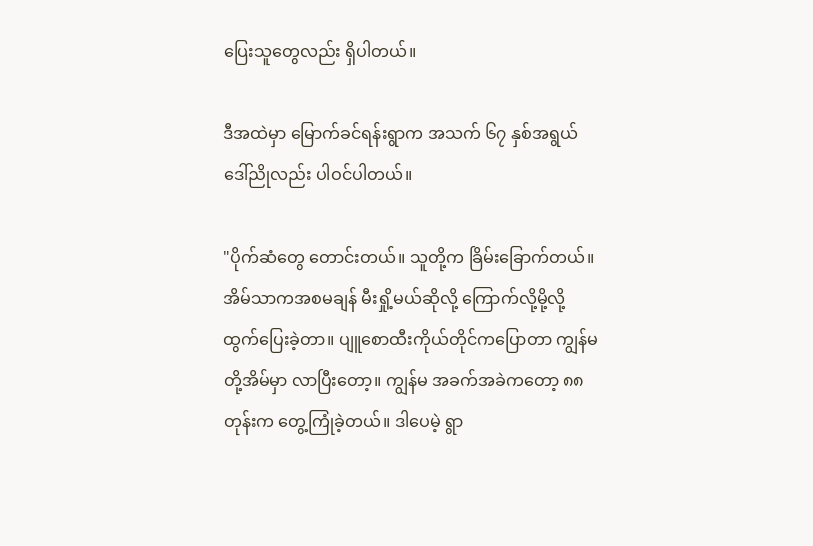ပြေးသူတွေလည်း ရှိပါတယ်။

ဒီအထဲမှာ မြောက်ခင်ရန်းရွာက အသက် ၆၇ နှစ်အရွယ် ဒေါ်ညိုလည်း ပါဝင်ပါတယ်။

"ပိုက်ဆံတွေ တောင်းတယ်။ သူတို့က ခြိမ်းခြောက်တယ်။ အိမ်သာကအစမချန် မီးရှို့မယ်ဆိုလို့ ကြောက်လို့မို့လို့ ထွက်ပြေးခဲ့တာ။ ပျူစောထီးကိုယ်တိုင်ကပြောတာ ကျွန်မတို့အိမ်မှာ လာပြီးတော့။ ကျွန်မ အခက်အခဲကတော့ ၈၈ တုန်းက တွေ့ကြုံခဲ့တယ်။ ဒါပေမဲ့ ရွာ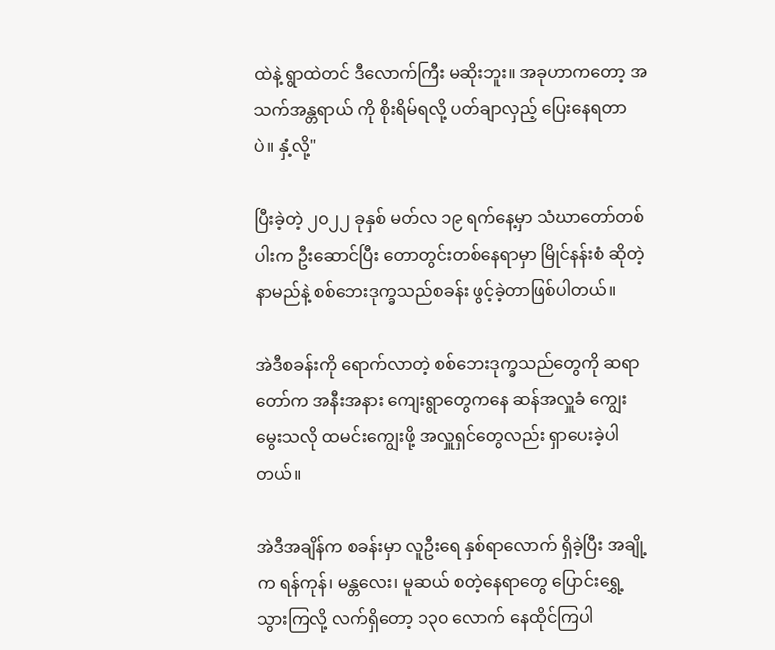ထဲနဲ့ ရွာထဲတင် ဒီလောက်ကြီး မဆိုးဘူး။ အခုဟာကတော့ အသက်အန္တရာယ် ကို စိုးရိမ်ရလို့ ပတ်ချာလှည့် ပြေးနေရတာပဲ။ နှံ့လို့"

ပြီးခဲ့တဲ့ ၂၀၂၂ ခုနှစ် မတ်လ ၁၉ ရက်နေ့မှာ သံဃာတော်တစ်ပါးက ဦးဆောင်ပြီး တောတွင်းတစ်နေရာမှာ မြိုင်နန်းစံ ဆိုတဲ့ နာမည်နဲ့ စစ်ဘေးဒုက္ခသည်စခန်း ဖွင့်ခဲ့တာဖြစ်ပါတယ်။

အဲဒီစခန်းကို ရောက်လာတဲ့ စစ်ဘေးဒုက္ခသည်တွေကို ဆရာတော်က အနီးအနား ကျေးရွာတွေကနေ ဆန်အလှူခံ ကျွေးမွေးသလို ထမင်းကျွေးဖို့ အလှူရှင်တွေလည်း ရှာပေးခဲ့ပါတယ်။

အဲဒီအချိန်က စခန်းမှာ လူဦးရေ နှစ်ရာလောက် ရှိခဲ့ပြီး အချို့က ရန်ကုန်၊ မန္တလေး၊ မူဆယ် စတဲ့နေရာတွေ ပြောင်းရွှေ့သွားကြလို့ လက်ရှိတော့ ၁၃၀ လောက် နေထိုင်ကြပါ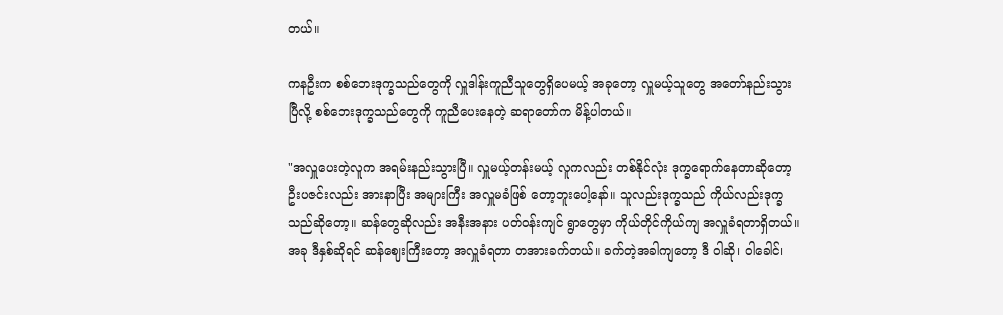တယ်။

ကနဦးက စစ်ဘေးဒုက္ခသည်တွေကို လှူဒါန်းကူညီသူတွေရှိပေမယ့် အခုတော့ လှူမယ့်သူတွေ အတော်နည်းသွားပြီလို့ စစ်ဘေးဒုက္ခသည်တွေကို ကူညီပေးနေတဲ့ ဆရာတော်က မိန့်ပါတယ်။

"အလှူပေးတဲ့လူက အရမ်းနည်းသွားပြီ။ လှူမယ့်တန်းမယ့် လူကလည်း တစ်နိုင်လုံး ဒုက္ခရောက်နေတာဆိုတော့ ဦးပဇင်းလည်း အားနာပြီး အများကြီး အလှူမခံဖြစ် တော့ဘူးပေါ့နော်။ သူလည်းဒုက္ခသည် ကိုယ်လည်းဒုက္ခသည်ဆိုတော့။ ဆန်တွေဆိုလည်း အနီးအနား ပတ်ဝန်းကျင် ရွာတွေမှာ ကိုယ်တိုင်ကိုယ်ကျ အလှူခံရတာရှိတယ်။ အခု ဒီနှစ်ဆိုရင် ဆန်ဈေးကြီးတော့ အလှူခံရတာ တအားခက်တယ်။ ခက်တဲ့အခါကျတော့ ဒီ ဝါဆို၊ ဝါခေါင်၊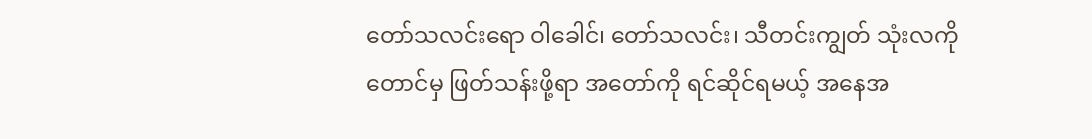တော်သလင်းရော ဝါခေါင်၊ တော်သလင်း၊ သီတင်းကျွတ် သုံးလကို တောင်မှ ဖြတ်သန်းဖို့ရာ အတော်ကို ရင်ဆိုင်ရမယ့် အနေအ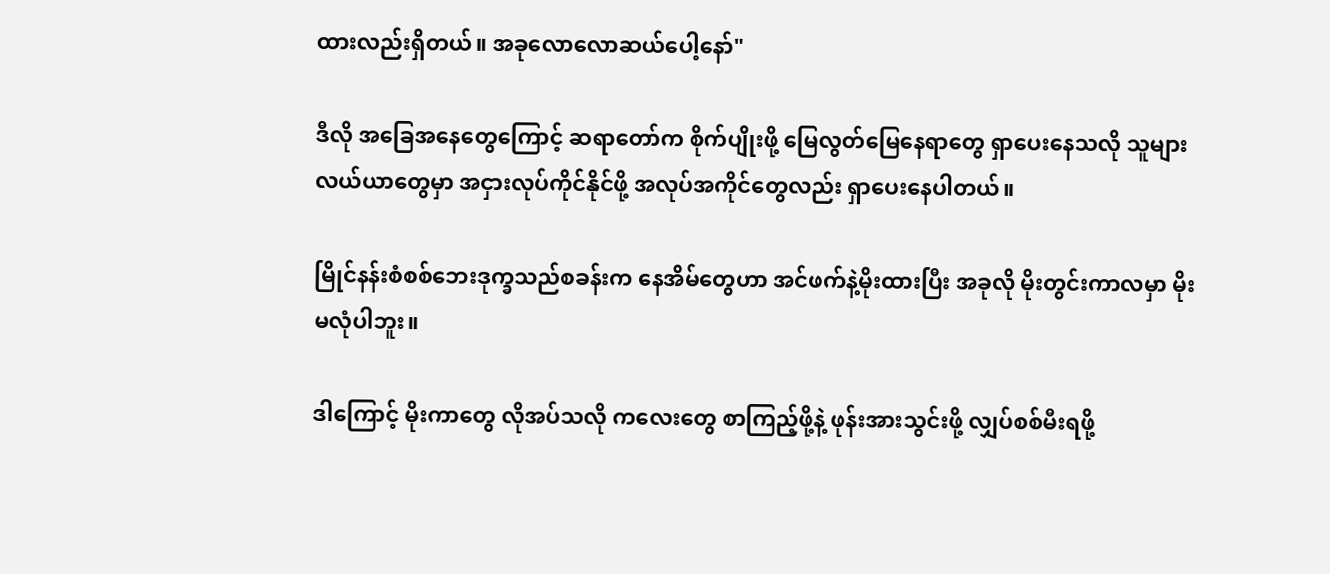ထားလည်းရှိတယ်။ အခုလောလောဆယ်ပေါ့နော်"

ဒီလို အခြေအနေတွေကြောင့် ဆရာတော်က စိုက်ပျိုးဖို့ မြေလွတ်မြေနေရာတွေ ရှာပေးနေသလို သူများလယ်ယာတွေမှာ အငှားလုပ်ကိုင်နိုင်ဖို့ အလုပ်အကိုင်တွေလည်း ရှာပေးနေပါတယ်။

မြိုင်နန်းစံစစ်ဘေးဒုက္ခသည်စခန်းက နေအိမ်တွေဟာ အင်ဖက်နဲ့မိုးထားပြီး အခုလို မိုးတွင်းကာလမှာ မိုးမလုံပါဘူး။

ဒါကြောင့် မိုးကာတွေ လိုအပ်သလို ကလေးတွေ စာကြည့်ဖို့နဲ့ ဖုန်းအားသွင်းဖို့ လျှပ်စစ်မီးရဖို့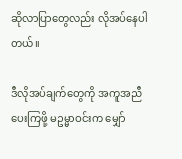ဆိုလာပြာတွေလည်း လိုအပ်နေပါတယ်။

ဒီလိုအပ်ချက်တွေကို အကူအညီပေးကြဖို့ မဥမ္မာဝင်းက မျှော်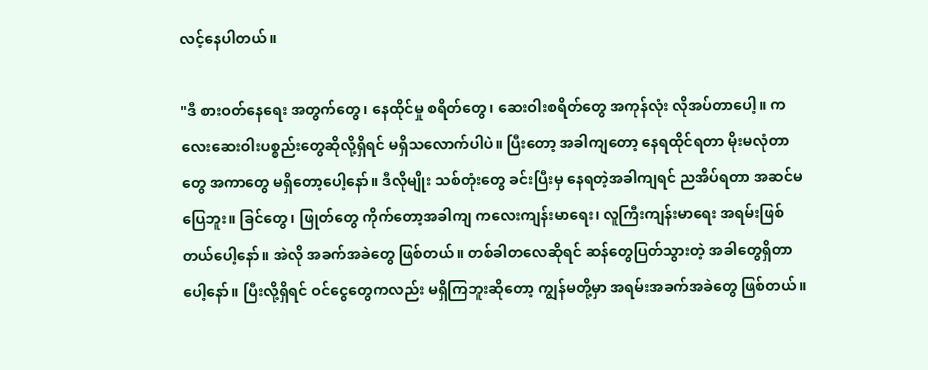လင့်နေပါတယ်။

"ဒီ စားဝတ်နေရေး အတွက်တွေ၊ နေထိုင်မှု စရိတ်တွေ၊ ဆေးဝါးစရိတ်တွေ အကုန်လုံး လိုအပ်တာပေါ့။ ကလေးဆေးဝါးပစ္စည်းတွေဆိုလို့ရှိရင် မရှိသလောက်ပါပဲ။ ပြီးတော့ အခါကျတော့ နေရထိုင်ရတာ မိုးမလုံတာတွေ အကာတွေ မရှိတော့ပေါ့နော်။ ဒီလိုမျိုး သစ်တုံးတွေ ခင်းပြီးမှ နေရတဲ့အခါကျရင် ညအိပ်ရတာ အဆင်မပြေဘူး။ ခြင်တွေ၊ ဖြုတ်တွေ ကိုက်တော့အခါကျ ကလေးကျန်းမာရေး၊ လူကြီးကျန်းမာရေး အရမ်းဖြစ်တယ်ပေါ့နော်။ အဲလို အခက်အခဲတွေ ဖြစ်တယ်။ တစ်ခါတလေဆိုရင် ဆန်တွေပြတ်သွားတဲ့ အခါတွေရှိတာပေါ့နော်။ ပြီးလို့ရှိရင် ဝင်ငွေတွေကလည်း မရှိကြဘူးဆိုတော့ ကျွန်မတို့မှာ အရမ်းအခက်အခဲတွေ ဖြစ်တယ်။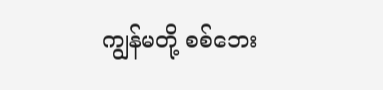ကျွန်မတို့ စစ်ဘေး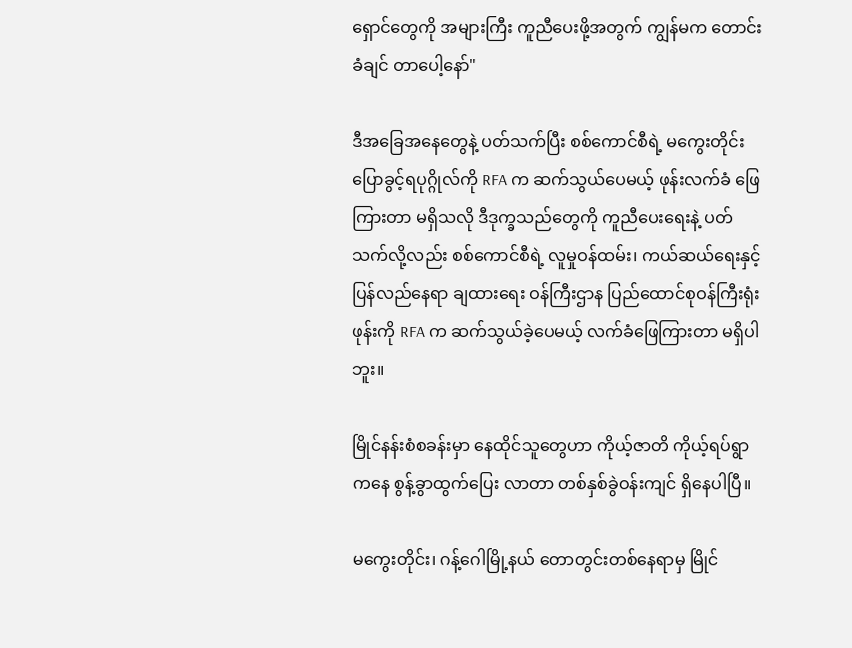ရှောင်တွေကို အများကြီး ကူညီပေးဖို့အတွက် ကျွန်မက တောင်းခံချင် တာပေါ့နော်"

ဒီအခြေအနေတွေနဲ့ ပတ်သက်ပြီး စစ်ကောင်စီရဲ့ မကွေးတိုင်း ပြောခွင့်ရပုဂ္ဂိုလ်ကို RFA က ဆက်သွယ်ပေမယ့် ဖုန်းလက်ခံ ဖြေကြားတာ မရှိသလို ဒီဒုက္ခသည်တွေကို ကူညီပေးရေးနဲ့ ပတ်သက်လို့လည်း စစ်ကောင်စီရဲ့ လူမှုဝန်ထမ်း၊ ကယ်ဆယ်ရေးနှင့် ပြန်လည်နေရာ ချထားရေး ဝန်ကြီးဌာန ပြည်ထောင်စုဝန်ကြီးရုံးဖုန်းကို RFA က ဆက်သွယ်ခဲ့ပေမယ့် လက်ခံဖြေကြားတာ မရှိပါဘူး။

မြိုင်နန်းစံစခန်းမှာ နေထိုင်သူတွေဟာ ကိုယ့်ဇာတိ ကိုယ့်ရပ်ရွာကနေ စွန့်ခွာထွက်ပြေး လာတာ တစ်နှစ်ခွဲဝန်းကျင် ရှိနေပါပြီ။

မကွေးတိုင်း၊ ဂန့်ဂေါမြို့နယ် တောတွင်းတစ်နေရာမှ မြိုင်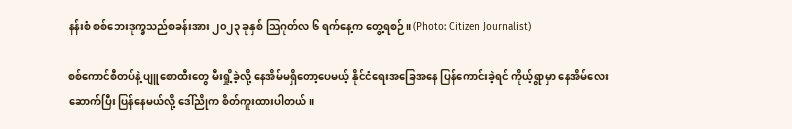နန်းစံ စစ်ဘေးဒုက္ခသည်စခန်းအား ၂၀၂၃ ခုနှစ် သြဂုတ်လ ၆ ရက်နေ့က တွေ့ရစဉ်။ (Photo: Citizen Journalist)

စစ်ကောင်စီတပ်နဲ့ ပျူစောထီးတွေ မီးရှို့ခဲ့လို့ နေအိမ်မရှိတော့ပေမယ့် နိုင်ငံရေးအခြေအနေ ပြန်ကောင်းခဲ့ရင် ကိုယ့်ရွာမှာ နေအိမ်လေးဆောက်ပြီး ပြန်နေမယ်လို့ ဒေါ်ညိုက စိတ်ကူးထားပါတယ်။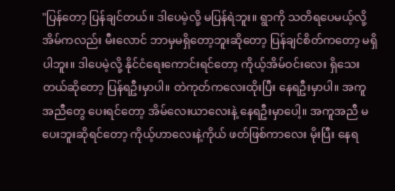"ပြန်တော့ ပြန်ချင်တယ်။ ဒါပေမဲ့လို့ မပြန်ရဲဘူး။ ရွာကို သတိရပေမယ့်လို့ အိမ်ကလည်း မီးလောင် ဘာမှမရှိတော့ဘူးဆိုတော့ ပြန်ချင်စိတ်ကတော့ မရှိပါဘူး။ ဒါပေမဲ့လို့ နိုင်ငံရေးကောင်းရင်တော့ ကိုယ့်အိမ်ဝင်းလေး ရှိသေးတယ်ဆိုတော့ ပြန်ရဦးမှာပါ။ တဲကုတ်ကလေးထိုးပြီး နေရဦးမှာပါ။ အကူအညီတွေ ပေးရင်တော့ အိမ်လေးယာလေးနဲ့ နေရဦးမှာပေါ့။ အကူအညီ မပေးဘူးဆိုရင်တော့ ကိုယ့်ဟာလေးနဲ့ကိုယ် ဖတ်ဖြစ်ကာလေး မိုးပြီး နေရ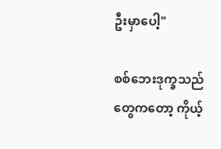ဦးမှာပေါ့"

စစ်ဘေးဒုက္ခသည်တွေကတော့ ကိုယ့်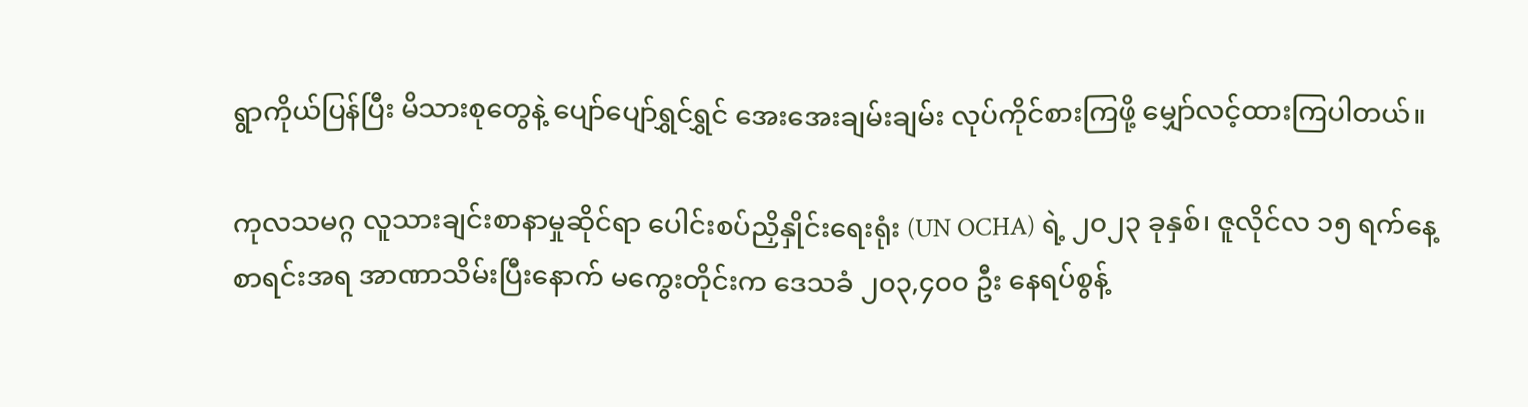ရွာကိုယ်ပြန်ပြီး မိသားစုတွေနဲ့ ပျော်ပျော်ရွှင်ရွှင် အေးအေးချမ်းချမ်း လုပ်ကိုင်စားကြဖို့ မျှော်လင့်ထားကြပါတယ်။

ကုလသမဂ္ဂ လူသားချင်းစာနာမှုဆိုင်ရာ ပေါင်းစပ်ညှိနှိုင်းရေးရုံး (UN OCHA) ရဲ့ ၂၀၂၃ ခုနှစ်၊ ဇူလိုင်လ ၁၅ ရက်နေ့ စာရင်းအရ အာဏာသိမ်းပြီးနောက် မကွေးတိုင်းက ဒေသခံ ၂၀၃,၄၀၀ ဦး နေရပ်စွန့်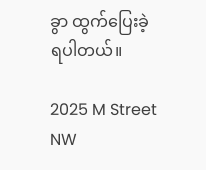ခွာ ထွက်ပြေးခဲ့ရပါတယ်။

2025 M Street NW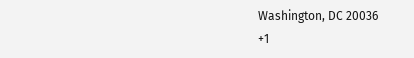Washington, DC 20036
+1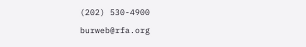(202) 530-4900
burweb@rfa.org